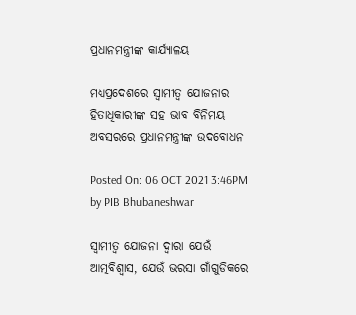ପ୍ରଧାନମନ୍ତ୍ରୀଙ୍କ କାର୍ଯ୍ୟାଳୟ

ମଧ୍ୟପ୍ରଦେଶରେ ସ୍ୱାମୀତ୍ୱ ଯୋଜନାର ହିତାଧିକାରୀଙ୍କ ସହ ଭାବ ବିନିମୟ ଅବସରରେ ପ୍ରଧାନମନ୍ତ୍ରୀଙ୍କ ଉଦବୋଧନ

Posted On: 06 OCT 2021 3:46PM by PIB Bhubaneshwar

ସ୍ୱାମୀତ୍ୱ ଯୋଜନା ଦ୍ୱାରା ଯେଉଁ ଆତ୍ମବିଶ୍ୱାସ, ଯେଉଁ ଭରସା ଗାଁଗୁଡିକରେ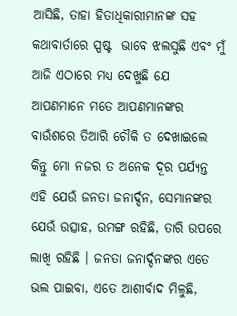ଆସିଛି, ତାହା ହିତାଧିକାରୀମାନଙ୍କ ସହ କଥାବାର୍ତାରେ ସ୍ପଷ୍ଟ  ଭାବେ ଝଲସୁଛି ଏବଂ ମୁଁ ଆଜି ଏଠାରେ ମଧ୍ୟ ଦେଖୁଛି ଯେ ଆପଣମାନେ ମତେ ଆପଣମାନଙ୍କର ବାଉଁଶରେ ତିଆରି ଚୌକି ତ ଦେଖାଇଲେ କିନ୍ତୁ ମୋ ନଜର ତ ଅନେକ ଦୂର ପର୍ଯ୍ୟନ୍ତ ଏହି ଯେଉଁ ଜନତା ଜନାର୍ଦ୍ଦନ, ସେମାନଙ୍କର ଯେଉଁ ଉତ୍ସାହ, ଉମଙ୍ଗ ରହିଛି, ତାରି ଉପରେ ଲାଖି ରହିଛି । ଜନତା ଜନାର୍ଦ୍ଦନଙ୍କର ଏତେ ଭଲ ପାଇବା, ଏତେ ଆଶୀର୍ବାଦ ମିଳୁଛି,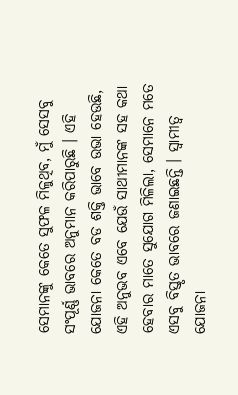ସେମାନଙ୍କୁ କେତେ ସୁଫଳ ମିଳୁଥିବ, ମୁଁ ସେସବୁ ସଂପୂର୍ଣ୍ଣ ଭାବରେ ଅନୁମାନ କରିପାରୁଛି । ଏହି ଯୋଜନା କେତେ ବଡ ଶକ୍ତି ଭାବେ ଉଭା ହେଉଛି, ଏହି ଅନୁଭବ ଏବେ ଯେଉଁ ସାଥୀମାନଙ୍କ ସହ କଥା ହେବାର ମାତେ ସୁଯୋଗ ମିଳିଲା, ସେମାନେ ମତେ ଏସବୁ ବିସ୍ତୃତ ଭାବରେ ଜଣାଇଛନ୍ତି । ସ୍ୱାମୀତ୍ୱ ଯୋଜନା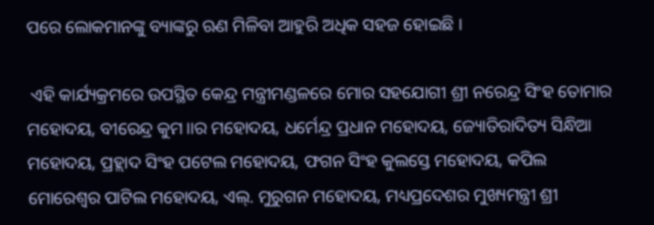ପରେ ଲୋକମାନଙ୍କୁ ବ୍ୟାଙ୍କରୁ ଋଣ ମିଳିବା ଆହୁରି ଅଧିକ ସହଜ ହୋଇଛି ।

 ଏହି କାର୍ଯ୍ୟକ୍ରମରେ ଉପସ୍ଥିତ କେନ୍ଦ୍ର ମନ୍ତ୍ରୀମଣ୍ଡଳରେ ମୋର ସହଯୋଗୀ ଶ୍ରୀ ନରେନ୍ଦ୍ର ସିଂହ ତୋମାର ମହୋଦୟ, ବୀରେନ୍ଦ୍ର କୁମ।।ର ମହୋଦୟ, ଧର୍ମେନ୍ଦ୍ର ପ୍ରଧାନ ମହୋଦୟ, ଜ୍ୟୋତିରାଦିତ୍ୟ ସିନ୍ଧିଆ ମହୋଦୟ, ପ୍ରହ୍ଲାଦ ସିଂହ ପଟେଲ ମହୋଦୟ, ଫଗନ ସିଂହ କୁଲସ୍ତେ ମହୋଦୟ, କପିଲ ମୋରେଶ୍ୱର ପାଟିଲ ମହୋଦୟ, ଏଲ୍‌. ମୁରୁଗନ ମହୋଦୟ, ମଧ୍ୟପ୍ରଦେଶର ମୁଖ୍ୟମନ୍ତ୍ରୀ ଶ୍ରୀ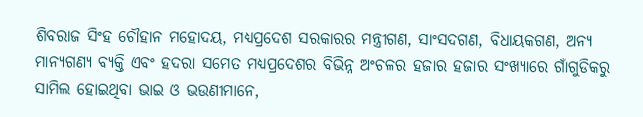ଶିବରାଜ ସିଂହ ଚୌହାନ ମହୋଦୟ, ମଧ୍ୟପ୍ରଦେଶ ସରକାରର ମନ୍ତ୍ରୀଗଣ, ସାଂସଦଗଣ, ବିଧାୟକଗଣ, ଅନ୍ୟ ମାନ୍ୟଗଣ୍ୟ ବ୍ୟକ୍ତି ଏବଂ ହଦରା ସମେତ ମଧ୍ୟପ୍ରଦେଶର ବିଭିନ୍ନ ଅଂଚଳର ହଜାର ହଜାର ସଂଖ୍ୟାରେ ଗାଁଗୁଡିକରୁ ସାମିଲ ହୋଇଥିବା ଭାଇ ଓ ଭଉଣୀମାନେ,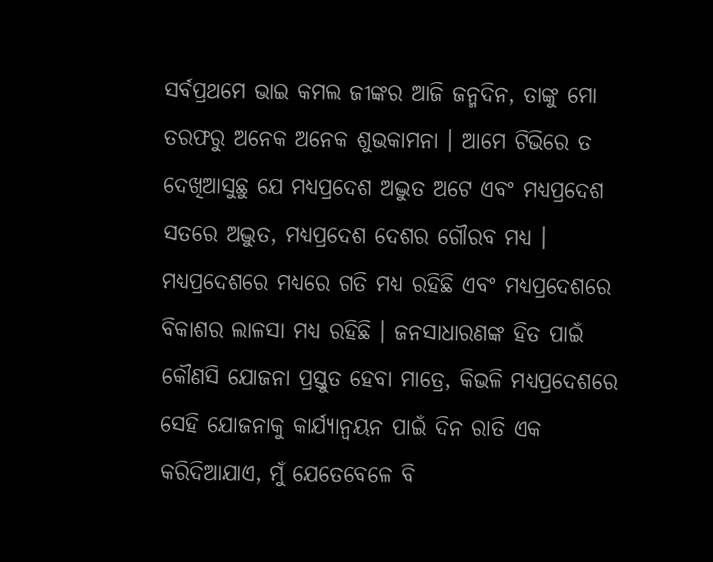ସର୍ବପ୍ରଥମେ ଭାଇ କମଲ ଜୀଙ୍କର ଆଜି ଜନ୍ମଦିନ, ତାଙ୍କୁ ମୋ ତରଫରୁ ଅନେକ ଅନେକ ଶୁଭକାମନା । ଆମେ ଟିଭିରେ ତ ଦେଖିଆସୁଛୁ ଯେ ମଧ୍ୟପ୍ରଦେଶ ଅଦ୍ଭୁତ ଅଟେ ଏବଂ ମଧ୍ୟପ୍ରଦେଶ ସତରେ ଅଦ୍ଭୁତ, ମଧ୍ୟପ୍ରଦେଶ ଦେଶର ଗୌରବ ମଧ୍ୟ । ମଧ୍ୟପ୍ରଦେଶରେ ମଧ୍ୟରେ ଗତି ମଧ୍ୟ ରହିଛି ଏବଂ ମଧ୍ୟପ୍ରଦେଶରେ ବିକାଶର ଲାଳସା ମଧ୍ୟ ରହିଛି । ଜନସାଧାରଣଙ୍କ ହିତ ପାଇଁ କୌଣସି ଯୋଜନା ପ୍ରସ୍ତୁତ ହେବା ମାତ୍ରେ, କିଭଳି ମଧ୍ୟପ୍ରଦେଶରେ ସେହି ଯୋଜନାକୁ କାର୍ଯ୍ୟାନ୍ୱୟନ ପାଇଁ ଦିନ ରାତି ଏକ କରିଦିଆଯାଏ, ମୁଁ ଯେତେବେଳେ ବି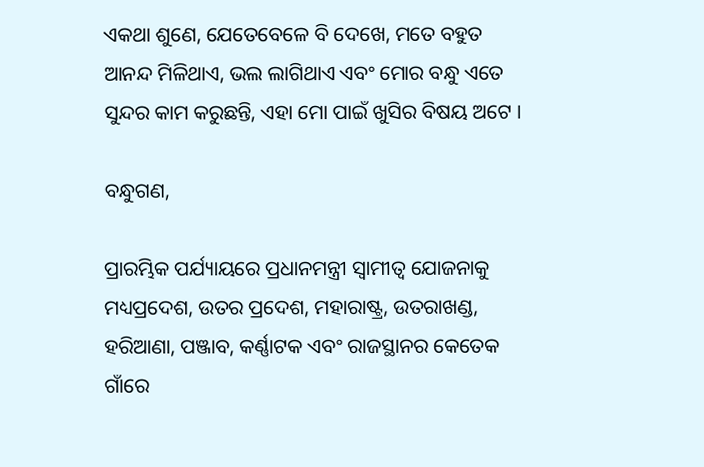ଏକଥା ଶୁଣେ, ଯେତେବେଳେ ବି ଦେଖେ, ମତେ ବହୁତ ଆନନ୍ଦ ମିଳିଥାଏ, ଭଲ ଲାଗିଥାଏ ଏବଂ ମୋର ବନ୍ଧୁ ଏତେ ସୁନ୍ଦର କାମ କରୁଛନ୍ତି, ଏହା ମୋ ପାଇଁ ଖୁସିର ବିଷୟ ଅଟେ ।

ବନ୍ଧୁଗଣ,

ପ୍ରାରମ୍ଭିକ ପର୍ଯ୍ୟାୟରେ ପ୍ରଧାନମନ୍ତ୍ରୀ ସ୍ୱାମୀତ୍ୱ ଯୋଜନାକୁ ମଧ୍ୟପ୍ରଦେଶ, ଉତର ପ୍ରଦେଶ, ମହାରାଷ୍ଟ୍ର, ଉତରାଖଣ୍ଡ, ହରିଆଣା, ପଞ୍ଜାବ, କର୍ଣ୍ଣାଟକ ଏବଂ ରାଜସ୍ଥାନର କେତେକ ଗାଁରେ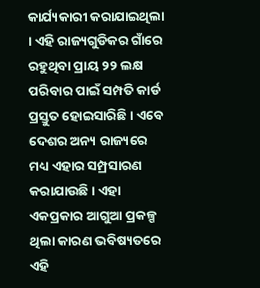କାର୍ଯ୍ୟକାରୀ କରାଯାଇଥିଲା । ଏହି ରାଜ୍ୟଗୁଡିକର ଗାଁରେ ରହୁଥିବା ପ୍ରାୟ ୨୨ ଲକ୍ଷ ପରିବାର ପାଇଁ ସମ୍ପତି କାର୍ଡ ପ୍ରସ୍ତୁତ ହୋଇସାରିଛି । ଏବେ ଦେଶର ଅନ୍ୟ ରାଜ୍ୟରେ ମଧ୍ୟ ଏହାର ସମ୍ପ୍ରସାରଣ କରାଯାଉଛି । ଏହା ଏକପ୍ରକାର ଆଗୁଆ ପ୍ରକଳ୍ପ ଥିଲା କାରଣ ଭବିଷ୍ୟତରେ ଏହି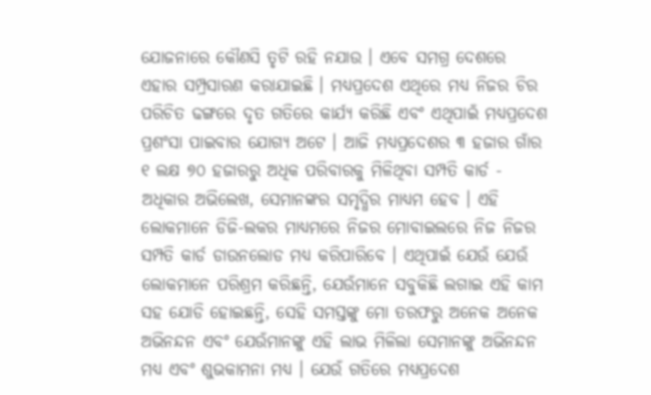ଯୋଜନାରେ କୌଣସି ତୃଟି ରହି ନଯାଉ । ଏବେ ସମଗ୍ର ଦେଶରେ ଏହାର ସମ୍ପ୍ରସାରଣ କରାଯାଇଛି । ମଧ୍ୟପ୍ରଦେଶ ଏଥିରେ ମଧ୍ୟ ନିଜର ଚିର ପରିଚିତ ଢଙ୍ଗରେ ଦୃତ ଗତିରେ କାର୍ଯ୍ୟ କରିଛି ଏବଂ ଏଥିପାଇଁ ମଧ୍ୟପ୍ରଦେଶ ପ୍ରଶଂସା ପାଇବାର ଯୋଗ୍ୟ ଅଟେ । ଆଜି ମଧ୍ୟପ୍ରଦେଶର ୩ ହଜାର ଗାଁର ୧ ଲକ୍ଷ ୭୦ ହଜାରରୁ ଅଧିକ ପରିବାରକୁ ମିଳିଥିବା ସମ୍ପତି କାର୍ଡ - ଅଧିକାର ଅଭିଲେଖ, ସେମାନଙ୍କର ସମୃଦ୍ଧିର ମାଧ୍ୟମ ହେବ । ଏହି ଲୋକମାନେ ଡିଜି-ଲକର ମାଧ୍ୟମରେ ନିଜର ମୋବାଇଲରେ ନିଜ ନିଜର ସମ୍ପତି କାର୍ଡ ଡାଉନଲୋଡ ମଧ୍ୟ କରିପାରିବେ । ଏଥିପାଇଁ ଯେଉଁ ଯେଉଁ ଲୋକମାନେ ପରିଶ୍ରମ କରିଛନ୍ତି, ଯେଉଁମାନେ ସବୁକିଛି ଲଗାଇ ଏହି କାମ ସହ ଯୋଡି ହୋଇଛନ୍ତି, ସେହି ସମସ୍ତଙ୍କୁ ମୋ ତରଫରୁ ଅନେକ ଅନେକ ଅଭିନନ୍ଦନ ଏବଂ ଯେଉଁମାନଙ୍କୁ ଏହି ଲାଭ ମିଳିଲା ସେମାନଙ୍କୁ ଅଭିନନ୍ଦନ ମଧ୍ୟ ଏବଂ ଶୁଭକାମନା ମଧ୍ୟ । ଯେଉଁ ଗତିରେ ମଧ୍ୟପ୍ରଦେଶ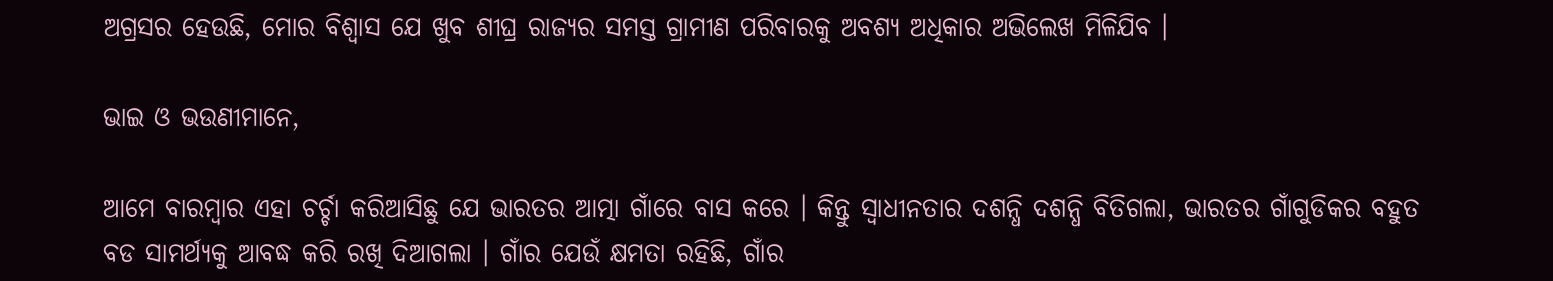ଅଗ୍ରସର ହେଉଛି, ମୋର ବିଶ୍ୱାସ ଯେ ଖୁବ ଶୀଘ୍ର ରାଜ୍ୟର ସମସ୍ତ ଗ୍ରାମୀଣ ପରିବାରକୁ ଅବଶ୍ୟ ଅଧିକାର ଅଭିଲେଖ ମିଳିଯିବ ।

ଭାଇ ଓ ଭଉଣୀମାନେ,

ଆମେ ବାରମ୍ବାର ଏହା ଚର୍ଚ୍ଚା କରିଆସିଛୁ ଯେ ଭାରତର ଆତ୍ମା ଗାଁରେ ବାସ କରେ । କିନ୍ତୁ ସ୍ୱାଧୀନତାର ଦଶନ୍ଧି ଦଶନ୍ଧି ବିତିଗଲା, ଭାରତର ଗାଁଗୁଡିକର ବହୁତ ବଡ ସାମର୍ଥ୍ୟକୁ ଆବଦ୍ଧ କରି ରଖି ଦିଆଗଲା । ଗାଁର ଯେଉଁ କ୍ଷମତା ରହିଛି, ଗାଁର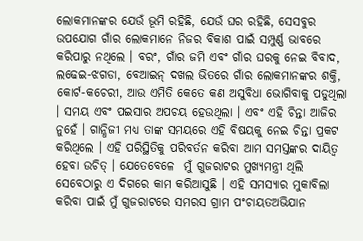ଲୋକମାନଙ୍କର ଯେଉଁ ଭୂମି ରହିଛି, ଯେଉଁ ଘର ରହିଛି, ସେସବୁର ଉପଯୋଗ ଗାଁର ଲୋକମାନେ ନିଜର ବିକାଶ ପାଇଁ ସମ୍ପୁର୍ଣ୍ଣ ଭାବରେ କରିପାରୁ ନଥିଲେ । ବରଂ, ଗାଁର ଜମି ଏବଂ ଗାଁର ଘରକୁ ନେଇ ବିବାଦ, ଲଢେଇ-ଝଗଡା, ବେଆଇନ୍ ଦଖଲ ଭିତରେ ଗାଁର ଲୋକମାନଙ୍କର ଶକ୍ତି, କୋର୍ଟ-କଚେରୀ, ଆଉ ଏମିତି କେତେ କଣ ଅସୁବିଧା ଭୋଗିବାକୁ ପଡୁଥିଲା । ସମୟ ଏବଂ ପଇସାର ଅପଚୟ ହେଉଥିଲା । ଏବଂ ଏହି ଚିନ୍ତା ଆଜିର ନୁହେଁ । ଗାନ୍ଧିଜୀ ମଧ୍ୟ ତାଙ୍କ ସମୟରେ ଏହି ବିଷୟକୁ ନେଇ ଚିନ୍ତା ପ୍ରକଟ କରିଥିଲେ । ଏହି ପରିସ୍ଥିତିକୁ ପରିବର୍ତନ କରିବା ଆମ ସମସ୍ତଙ୍କର ଦାୟିତ୍ୱ ହେବା ଉଚିତ୍ । ଯେତେବେଳେ  ମୁଁ ଗୁଜରାଟର ମୁଖ୍ୟମନ୍ତ୍ରୀ ଥିଲି ସେବେଠାରୁ ଏ ଦିଗରେ କାମ କରିଆସୁଛି । ଏହି ସମସ୍ୟାର ମୁକାବିଲା କରିବା ପାଇଁ ମୁଁ ଗୁଜରାଟରେ ସମରସ ଗ୍ରାମ ପଂଚାୟତଅଭିଯାନ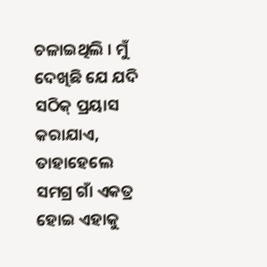ଚଳାଇଥିଲି । ମୁଁ ଦେଖିଛି ଯେ ଯଦି ସଠିକ୍ ପ୍ରୟାସ କରାଯାଏ, ତାହାହେଲେ ସମଗ୍ର ଗାଁ ଏକତ୍ର ହୋଇ ଏହାକୁ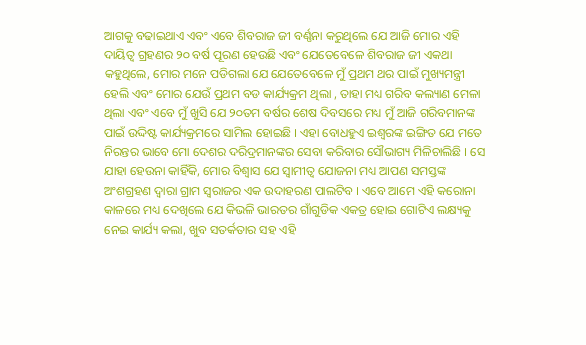ଆଗକୁ ବଢାଇଥାଏ ଏବଂ ଏବେ ଶିବରାଜ ଜୀ ବର୍ଣ୍ଣନା କରୁଥିଲେ ଯେ ଆଜି ମୋର ଏହି ଦାୟିତ୍ୱ ଗ୍ରହଣର ୨୦ ବର୍ଷ ପୂରଣ ହେଉଛି ଏବଂ ଯେତେବେଳେ ଶିବରାଜ ଜୀ ଏକଥା କହୁଥିଲେ, ମୋର ମନେ ପଡିଗଲା ଯେ ଯେତେବେଳେ ମୁଁ ପ୍ରଥମ ଥର ପାଇଁ ମୁଖ୍ୟମନ୍ତ୍ରୀ ହେଲି ଏବଂ ମୋର ଯେଉଁ ପ୍ରଥମ ବଡ କାର୍ଯ୍ୟକ୍ରମ ଥିଲା , ତାହା ମଧ୍ୟ ଗରିବ କଲ୍ୟାଣ ମେଳା ଥିଲା ଏବଂ ଏବେ ମୁଁ ଖୁସି ଯେ ୨୦ତମ ବର୍ଷର ଶେଷ ଦିବସରେ ମଧ୍ୟ ମୁଁ ଆଜି ଗରିବମାନଙ୍କ ପାଇଁ ଉଦ୍ଦିଷ୍ଟ କାର୍ଯ୍ୟକ୍ରମରେ ସାମିଲ ହୋଇଛି । ଏହା ବୋଧହୁଏ ଇଶ୍ୱରଙ୍କ ଇଙ୍ଗିତ ଯେ ମତେ ନିରନ୍ତର ଭାବେ ମୋ ଦେଶର ଦରିଦ୍ରମାନଙ୍କର ସେବା କରିବାର ସୌଭାଗ୍ୟ ମିଳିଚାଲିଛି । ସେ ଯାହା ହେଉନା କାହିଁକି, ମୋର ବିଶ୍ୱାସ ଯେ ସ୍ୱାମୀତ୍ୱ ଯୋଜନା ମଧ୍ୟ ଆପଣ ସମସ୍ତଙ୍କ ଅଂଶଗ୍ରହଣ ଦ୍ୱାରା ଗ୍ରାମ ସ୍ୱରାଜର ଏକ ଉଦାହରଣ ପାଲଟିବ । ଏବେ ଆମେ ଏହି କରୋନା କାଳରେ ମଧ୍ୟ ଦେଖିଲେ ଯେ କିଭଳି ଭାରତର ଗାଁଗୁଡିକ ଏକତ୍ର ହୋଇ ଗୋଟିଏ ଲକ୍ଷ୍ୟକୁ ନେଇ କାର୍ଯ୍ୟ କଲା, ଖୁବ ସତର୍କତାର ସହ ଏହି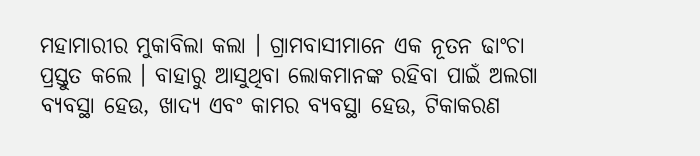ମହାମାରୀର ମୁକାବିଲା କଲା । ଗ୍ରାମବାସୀମାନେ ଏକ ନୂତନ ଢାଂଚା ପ୍ରସ୍ତୁତ କଲେ । ବାହାରୁ ଆସୁଥିବା ଲୋକମାନଙ୍କ ରହିବା ପାଇଁ ଅଲଗା ବ୍ୟବସ୍ଥା ହେଉ, ଖାଦ୍ୟ ଏବଂ କାମର ବ୍ୟବସ୍ଥା ହେଉ, ଟିକାକରଣ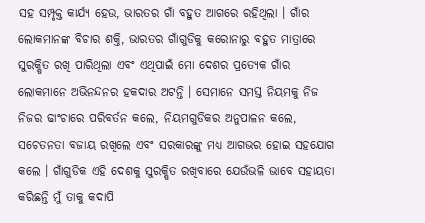ସହ ସମ୍ପୃକ୍ତ କାର୍ଯ୍ୟ ହେଉ, ଭାରତର ଗାଁ ବହୁତ ଆଗରେ ରହିଥିଲା । ଗାଁର ଲୋକମାନଙ୍କ ବିଚାର ଶକ୍ତି, ଭାରତର ଗାଁଗୁଡିକୁ କରୋନାରୁ ବହୁତ ମାତ୍ରାରେ ସୁରକ୍ଷିତ ରଖି ପାରିଥିଲା ଏବଂ ଏଥିପାଇଁ ମୋ ଦେଶର ପ୍ରତ୍ୟେକ ଗାଁର ଲୋକମାନେ ଅଭିନନ୍ଦନର ହକଦାର ଅଟନ୍ତି । ସେମାନେ ସମସ୍ତ ନିୟମକୁ ନିଜ ନିଜର ଢାଂଚାରେ ପରିବର୍ତନ କଲେ, ନିୟମଗୁଡିକର ଅନୁପାଳନ କଲେ, ସଚେତନତା ବଜାୟ ରଖିଲେ ଏବଂ ସରକାରଙ୍କୁ ମଧ୍ୟ ଆଗଭର ହୋଇ ସହଯୋଗ କଲେ । ଗାଁଗୁଡିକ ଏହି ଦେଶକୁ ସୁରକ୍ଷିତ ରଖିବାରେ ଯେଉଁଭଳି ଭାବେ ସହାୟତା କରିଛନ୍ତି ମୁଁ ତାକୁ କଦାପି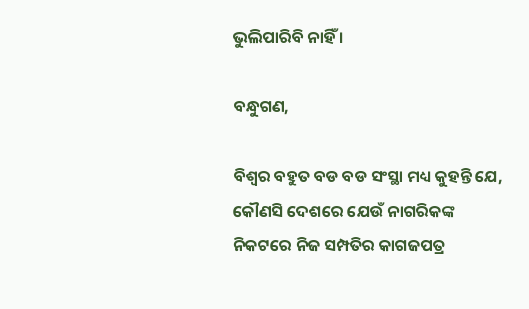ଭୁଲିପାରିବି ନାହିଁ ।

ବନ୍ଧୁଗଣ,

ବିଶ୍ୱର ବହୁତ ବଡ ବଡ ସଂସ୍ଥା ମଧ୍ୟ କୁହନ୍ତି ଯେ, କୌଣସି ଦେଶରେ ଯେଉଁ ନାଗରିକଙ୍କ ନିକଟରେ ନିଜ ସମ୍ପତିର କାଗଜପତ୍ର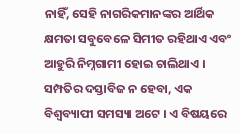ନାହିଁ, ସେହି ନାଗରିକମାନଙ୍କର ଆର୍ଥିକ କ୍ଷମତା ସବୁବେଳେ ସିମୀତ ରହିଥାଏ ଏବଂ ଆହୁରି ନିମ୍ନଗାମୀ ହୋଇ ଚାଲିଥାଏ । ସମ୍ପତିର ଦସ୍ତାବିଜ ନ ହେବା, ଏକ ବିଶ୍ୱବ୍ୟାପୀ ସମସ୍ୟା ଅଟେ । ଏ ବିଷୟରେ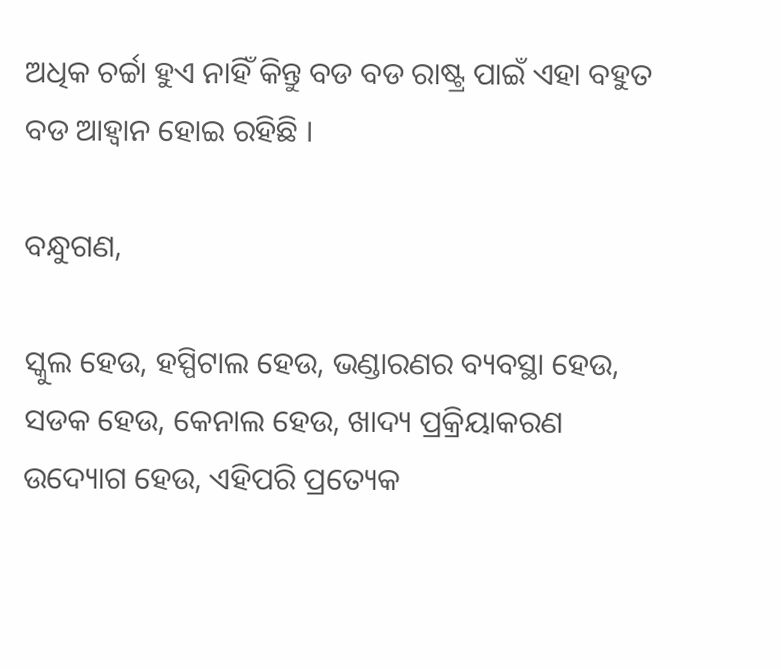ଅଧିକ ଚର୍ଚ୍ଚା ହୁଏ ନାହିଁ କିନ୍ତୁ ବଡ ବଡ ରାଷ୍ଟ୍ର ପାଇଁ ଏହା ବହୁତ ବଡ ଆହ୍ୱାନ ହୋଇ ରହିଛି ।

ବନ୍ଧୁଗଣ,

ସ୍କୁଲ ହେଉ, ହସ୍ପିଟାଲ ହେଉ, ଭଣ୍ଡାରଣର ବ୍ୟବସ୍ଥା ହେଉ, ସଡକ ହେଉ, କେନାଲ ହେଉ, ଖାଦ୍ୟ ପ୍ରକ୍ରିୟାକରଣ ଉଦ୍ୟୋଗ ହେଉ, ଏହିପରି ପ୍ରତ୍ୟେକ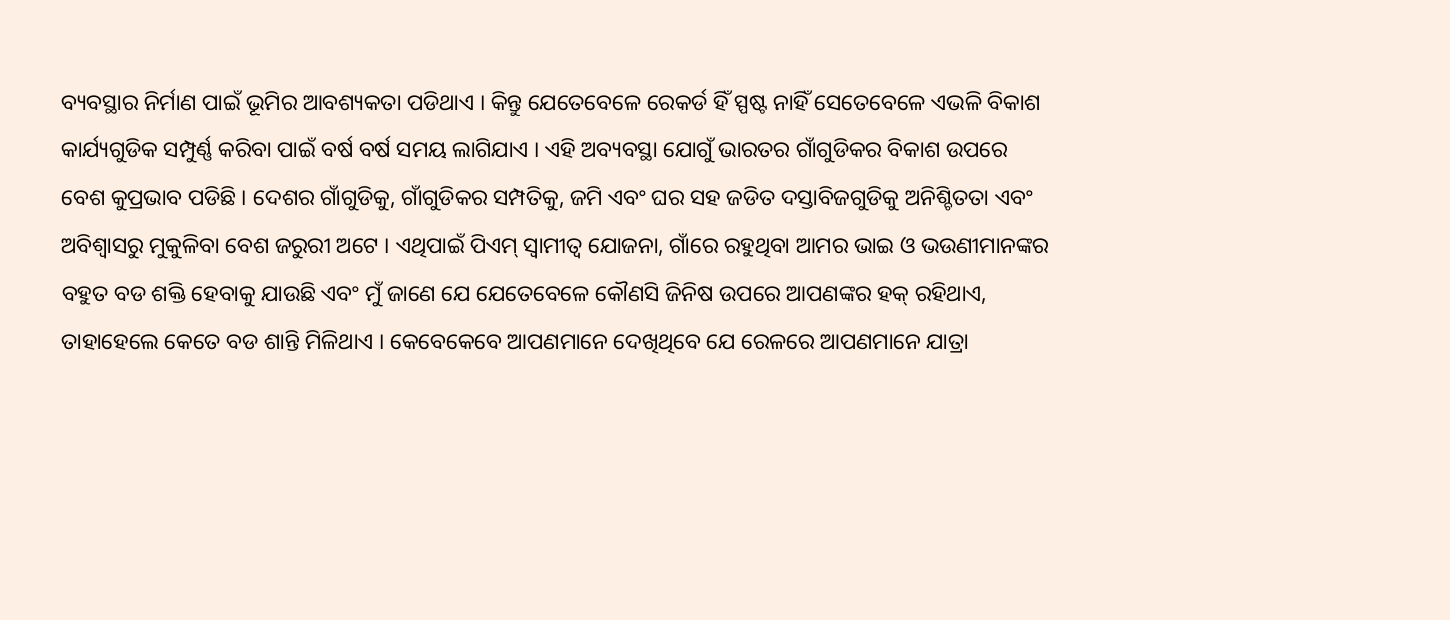ବ୍ୟବସ୍ଥାର ନିର୍ମାଣ ପାଇଁ ଭୂମିର ଆବଶ୍ୟକତା ପଡିଥାଏ । କିନ୍ତୁ ଯେତେବେଳେ ରେକର୍ଡ ହିଁ ସ୍ପଷ୍ଟ ନାହିଁ ସେତେବେଳେ ଏଭଳି ବିକାଶ କାର୍ଯ୍ୟଗୁଡିକ ସମ୍ପୁର୍ଣ୍ଣ କରିବା ପାଇଁ ବର୍ଷ ବର୍ଷ ସମୟ ଲାଗିଯାଏ । ଏହି ଅବ୍ୟବସ୍ଥା ଯୋଗୁଁ ଭାରତର ଗାଁଗୁଡିକର ବିକାଶ ଉପରେ ବେଶ କୁପ୍ରଭାବ ପଡିଛି । ଦେଶର ଗାଁଗୁଡିକୁ, ଗାଁଗୁଡିକର ସମ୍ପତିକୁ, ଜମି ଏବଂ ଘର ସହ ଜଡିତ ଦସ୍ତାବିଜଗୁଡିକୁ ଅନିଶ୍ଚିତତା ଏବଂ ଅବିଶ୍ୱାସରୁ ମୁକୁଳିବା ବେଶ ଜରୁରୀ ଅଟେ । ଏଥିପାଇଁ ପିଏମ୍ ସ୍ୱାମୀତ୍ୱ ଯୋଜନା, ଗାଁରେ ରହୁଥିବା ଆମର ଭାଇ ଓ ଭଉଣୀମାନଙ୍କର ବହୁତ ବଡ ଶକ୍ତି ହେବାକୁ ଯାଉଛି ଏବଂ ମୁଁ ଜାଣେ ଯେ ଯେତେବେଳେ କୌଣସି ଜିନିଷ ଉପରେ ଆପଣଙ୍କର ହକ୍ ରହିଥାଏ, ତାହାହେଲେ କେତେ ବଡ ଶାନ୍ତି ମିଳିଥାଏ । କେବେକେବେ ଆପଣମାନେ ଦେଖିଥିବେ ଯେ ରେଳରେ ଆପଣମାନେ ଯାତ୍ରା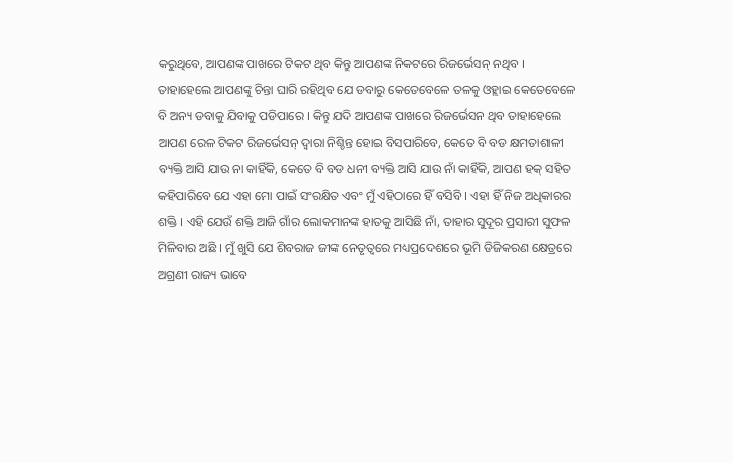କରୁଥିବେ, ଆପଣଙ୍କ ପାଖରେ ଟିକଟ ଥିବ କିନ୍ତୁ ଆପଣଙ୍କ ନିକଟରେ ରିଜର୍ଭେସନ୍ ନଥିବ । ତାହାହେଲେ ଆପଣଙ୍କୁ ଚିନ୍ତା ଘାରି ରହିଥିବ ଯେ ଡବାରୁ କେତେବେଳେ ତଳକୁ ଓହ୍ଲାଇ କେତେବେଳେ ବି ଅନ୍ୟ ଡବାକୁ ଯିବାକୁ ପଡିପାରେ । କିନ୍ତୁ ଯଦି ଆପଣଙ୍କ ପାଖରେ ରିଜର୍ଭେସନ ଥିବ ତାହାହେଲେ ଆପଣ ରେଳ ଟିକଟ ରିଜର୍ଭେସନ୍ ଦ୍ୱାରା ନିଶ୍ଚିନ୍ତ ହୋଇ ବିସପାରିବେ, କେତେ ବି ବଡ କ୍ଷମତାଶାଳୀ ବ୍ୟକ୍ତି ଆସି ଯାଉ ନା କାହିଁକି, କେତେ ବି ବଡ ଧନୀ ବ୍ୟକ୍ତି ଆସି ଯାଉ ନାଁ କାହିଁକି, ଆପଣ ହକ୍ ସହିତ କହିପାରିବେ ଯେ ଏହା ମୋ ପାଇଁ ସଂରକ୍ଷିତ ଏବଂ ମୁଁ ଏହିଠାରେ ହିଁ ବସିବି । ଏହା ହିଁ ନିଜ ଅଧିକାରର ଶକ୍ତି । ଏହି ଯେଉଁ ଶକ୍ତି ଆଜି ଗାଁର ଲୋକମାନଙ୍କ ହାତକୁ ଆସିଛି ନାଁ, ତାହାର ସୁଦୂର ପ୍ରସାରୀ ସୁଫଳ ମିଳିବାର ଅଛି । ମୁଁ ଖୁସି ଯେ ଶିବରାଜ ଜୀଙ୍କ ନେତୃତ୍ୱରେ ମଧ୍ୟପ୍ରଦେଶରେ ଭୂମି ଡିଜିକରଣ କ୍ଷେତ୍ରରେ ଅଗ୍ରଣୀ ରାଜ୍ୟ ଭାବେ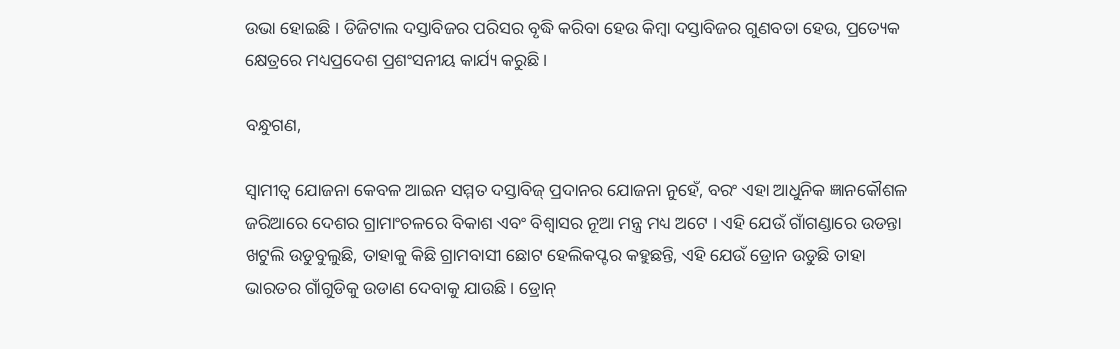ଉଭା ହୋଇଛି । ଡିଜିଟାଲ ଦସ୍ତାବିଜର ପରିସର ବୃଦ୍ଧି କରିବା ହେଉ କିମ୍ବା ଦସ୍ତାବିଜର ଗୁଣବତା ହେଉ, ପ୍ରତ୍ୟେକ କ୍ଷେତ୍ରରେ ମଧ୍ୟପ୍ରଦେଶ ପ୍ରଶଂସନୀୟ କାର୍ଯ୍ୟ କରୁଛି ।

ବନ୍ଧୁଗଣ,

ସ୍ୱାମୀତ୍ୱ ଯୋଜନା କେବଳ ଆଇନ ସମ୍ମତ ଦସ୍ତାବିଜ୍ ପ୍ରଦାନର ଯୋଜନା ନୁହେଁ, ବରଂ ଏହା ଆଧୁନିକ ଜ୍ଞାନକୌଶଳ ଜରିଆରେ ଦେଶର ଗ୍ରାମାଂଚଳରେ ବିକାଶ ଏବଂ ବିଶ୍ୱାସର ନୂଆ ମନ୍ତ୍ର ମଧ୍ୟ ଅଟେ । ଏହି ଯେଉଁ ଗାଁଗଣ୍ଡାରେ ଉଡନ୍ତା ଖଟୁଲି ଉଡୁବୁଲୁଛି, ତାହାକୁ କିଛି ଗ୍ରାମବାସୀ ଛୋଟ ହେଲିକପ୍ଟର କହୁଛନ୍ତି, ଏହି ଯେଉଁ ଡ୍ରୋନ ଉଡୁଛି ତାହା ଭାରତର ଗାଁଗୁଡିକୁ ଉଡାଣ ଦେବାକୁ ଯାଉଛି । ଡ୍ରୋନ୍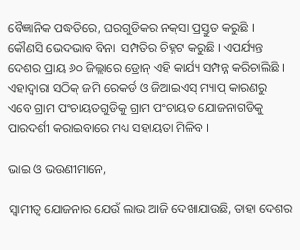ବୈଜ୍ଞାନିକ ପଦ୍ଧତିରେ, ଘରଗୁଡିକର ନକ୍‌ସା ପ୍ରସ୍ତୁତ କରୁଛି । କୌଣସି ଭେଦଭାବ ବିନା  ସମ୍ପତିର ଚିହ୍ନଟ କରୁଛି । ଏପର୍ଯ୍ୟନ୍ତ ଦେଶର ପ୍ରାୟ ୬୦ ଜିଲ୍ଲାରେ ଡ୍ରୋନ୍ ଏହି କାର୍ଯ୍ୟ ସମ୍ପନ୍ନ କରିଚାଲିଛି । ଏହାଦ୍ୱାରା ସଠିକ୍ ଜମି ରେକର୍ଡ ଓ ଜିଆଇଏସ୍ ମ୍ୟାପ୍ କାରଣରୁ ଏବେ ଗ୍ରାମ ପଂଚାୟତଗୁଡିକୁ ଗ୍ରାମ ପଂଚାୟତ ଯୋଜନାଗଡିକୁ ପାରଦର୍ଶୀ କରାଇବାରେ ମଧ୍ୟ ସହାୟତା ମିଳିବ ।

ଭାଇ ଓ ଭଉଣୀମାନେ,

ସ୍ୱାମୀତ୍ୱ ଯୋଜନାର ଯେଉଁ ଲାଭ ଆଜି ଦେଖାଯାଉଛି, ତାହା ଦେଶର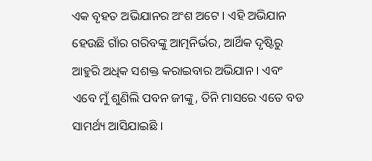ଏକ ବୃହତ ଅଭିଯାନର ଅଂଶ ଅଟେ । ଏହି ଅଭିଯାନ ହେଉଛି ଗାଁର ଗରିବଙ୍କୁ ଆତ୍ମନିର୍ଭର, ଆର୍ଥିକ ଦୃଷ୍ଟିରୁ ଆହୁରି ଅଧିକ ସଶକ୍ତ କରାଇବାର ଅଭିଯାନ । ଏବଂ ଏବେ ମୁଁ ଶୁଣିଲି ପବନ ଜୀଙ୍କୁ, ତିନି ମାସରେ ଏତେ ବଡ ସାମର୍ଥ୍ୟ ଆସିଯାଇଛି ।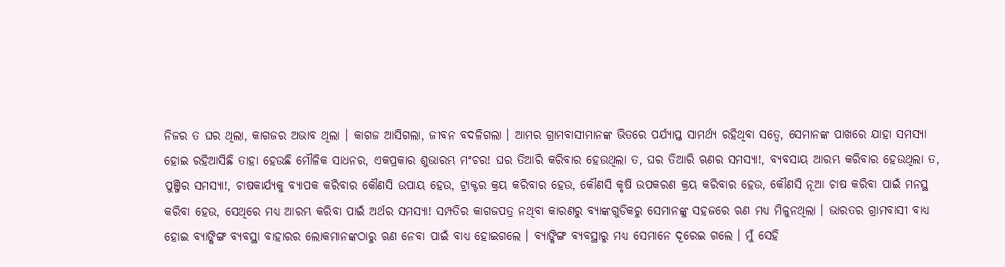ନିଜର ତ ଘର ଥିଲା, କାଗଜର ଅଭାବ ଥିଲା । କାଗଜ ଆସିଗଲା, ଜୀବନ ବଦଳିଗଲା । ଆମର ଗ୍ରାମବାସୀମାନଙ୍କ ଭିତରେ ପର୍ଯ୍ୟାପ୍ତ ସାମର୍ଥ୍ୟ ରହିଥିବା ସତ୍ୱେ, ସେମାନଙ୍କ ପାଖରେ ଯାହା ସମସ୍ୟା ହୋଇ ରହିଆସିଛି ତାହା ହେଉଛି ମୌଳିକ ସାଧନର, ଏକପ୍ରକାର ଶୁଭାରମ୍ଭ ମଂଚର! ଘର ତିଆରି କରିବାର ହେଉଥିଲା ତ, ଘର ତିଆରି ଋଣର ସମସ୍ୟା!, ବ୍ୟବସାୟ ଆରମ୍ଭ କରିବାର ହେଉଥିଲା ତ, ପୁଞ୍ଜିର ସମସ୍ୟା!, ଚାଷକାର୍ଯ୍ୟକୁ ବ୍ୟାପକ କରିବାର କୌଣସି ଉପାୟ ହେଉ, ଟ୍ରାକ୍ଟର କ୍ରୟ କରିବାର ହେଉ, କୌଣସି କୃଷି ଉପକରଣ କ୍ରୟ କରିବାର ହେଉ, କୌଣସି ନୂଆ ଚାଷ କରିବା ପାଇଁ ମନସ୍ଥ କରିବା ହେଉ, ସେଥିରେ ମଧ୍ୟ ଆରମ୍ଭ କରିବା ପାଇଁ ଅର୍ଥର ସମସ୍ୟା! ସମ୍ପତିର କାଗଜପତ୍ର ନଥିବା କାରଣରୁ ବ୍ୟାଙ୍କଗୁଡିକରୁ ସେମାନଙ୍କୁ ସହଜରେ ଋଣ ମଧ୍ୟ ମିଳୁନଥିଲା । ଭାରତର ଗ୍ରାମବାସୀ ବାଧ୍ୟ ହୋଇ ବ୍ୟାଙ୍କିଙ୍ଗ ବ୍ୟବସ୍ଥା ବାହାରର ଲୋକମାନଙ୍କଠାରୁ ଋଣ ନେବା ପାଇଁ ବାଧ୍ୟ ହୋଇଗଲେ । ବ୍ୟାଙ୍କିଙ୍ଗ ବ୍ୟବସ୍ଥାରୁ ମଧ୍ୟ ସେମାନେ ଦୂରେଇ ଗଲେ । ମୁଁ ସେହି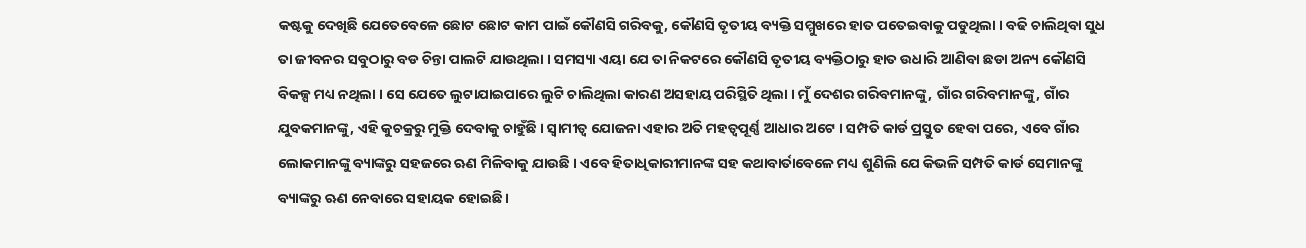କଷ୍ଟକୁ ଦେଖିଛି ଯେତେବେଳେ ଛୋଟ ଛୋଟ କାମ ପାଇଁ କୌଣସି ଗରିବକୁ, କୌଣସି ତୃତୀୟ ବ୍ୟକ୍ତି ସମ୍ମୁଖରେ ହାତ ପତେଇବାକୁ ପଡୁଥିଲା । ବଢି ଚାଲିଥିବା ସୁଧ ତା ଜୀବନର ସବୁଠାରୁ ବଡ ଚିନ୍ତା ପାଲଟି ଯାଉଥିଲା । ସମସ୍ୟା ଏୟା ଯେ ତା ନିକଟରେ କୌଣସି ତୃତୀୟ ବ୍ୟକ୍ତିଠାରୁ ହାତ ଉଧାରି ଆଣିବା ଛଡା ଅନ୍ୟ କୌଣସି ବିକଳ୍ପ ମଧ୍ୟ ନଥିଲା । ସେ ଯେତେ ଲୁଟାଯାଇପାରେ ଲୁଟି ଚାଲିଥିଲା କାରଣ ଅସହାୟ ପରିସ୍ଥିତି ଥିଲା । ମୁଁ ଦେଶର ଗରିବମାନଙ୍କୁ, ଗାଁର ଗରିବମାନଙ୍କୁ, ଗାଁର ଯୁବକମାନଙ୍କୁ, ଏହି କୁଚକ୍ରରୁ ମୁକ୍ତି ଦେବାକୁ ଚାହୁଁଛି । ସ୍ୱାମୀତ୍ୱ ଯୋଜନା ଏହାର ଅତି ମହତ୍ୱପୂର୍ଣ୍ଣ ଆଧାର ଅଟେ । ସମ୍ପତି କାର୍ଡ ପ୍ରସ୍ତୁତ ହେବା ପରେ, ଏବେ ଗାଁର ଲୋକମାନଙ୍କୁ ବ୍ୟାଙ୍କରୁ ସହଜରେ ଋଣ ମିଳିବାକୁ ଯାଉଛି । ଏବେ ହିତାଧିକାରୀମାନଙ୍କ ସହ କଥାବାର୍ତାବେଳେ ମଧ୍ୟ ଶୁଣିଲି ଯେ କିଭଳି ସମ୍ପତି କାର୍ଡ ସେମାନଙ୍କୁ ବ୍ୟାଙ୍କରୁ ଋଣ ନେବାରେ ସହାୟକ ହୋଇଛି ।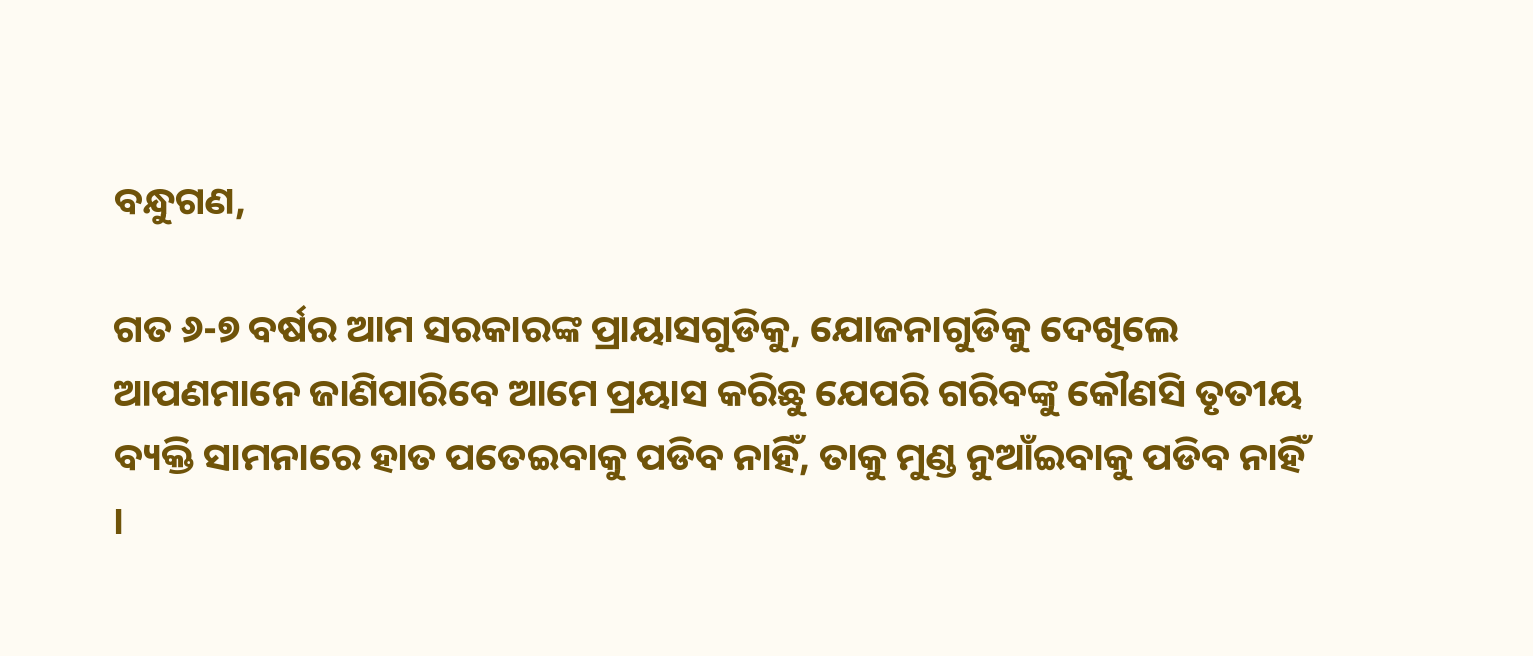ବନ୍ଧୁଗଣ,

ଗତ ୬-୭ ବର୍ଷର ଆମ ସରକାରଙ୍କ ପ୍ରାୟାସଗୁଡିକୁ, ଯୋଜନାଗୁଡିକୁ ଦେଖିଲେ ଆପଣମାନେ ଜାଣିପାରିବେ ଆମେ ପ୍ରୟାସ କରିଛୁ ଯେପରି ଗରିବଙ୍କୁ କୌଣସି ତୃତୀୟ ବ୍ୟକ୍ତି ସାମନାରେ ହାତ ପତେଇବାକୁ ପଡିବ ନାହିଁ, ତାକୁ ମୁଣ୍ଡ ନୁଆଁଇବାକୁ ପଡିବ ନାହିଁ ।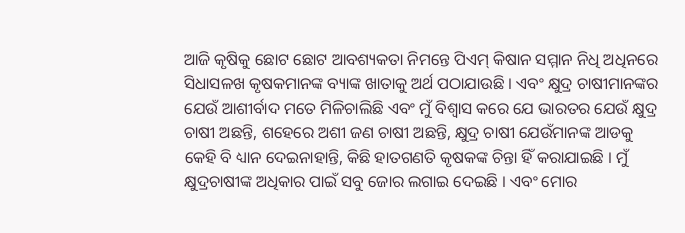ଆଜି କୃଷିକୁ ଛୋଟ ଛୋଟ ଆବଶ୍ୟକତା ନିମନ୍ତେ ପିଏମ୍ କିଷାନ ସମ୍ମାନ ନିଧି ଅଧିନରେ ସିଧାସଳଖ କୃଷକମାନଙ୍କ ବ୍ୟାଙ୍କ ଖାତାକୁ ଅର୍ଥ ପଠାଯାଉଛି । ଏବଂ କ୍ଷୁଦ୍ର ଚାଷୀମାନଙ୍କର ଯେଉଁ ଆଶୀର୍ବାଦ ମତେ ମିଳିଚାଲିଛି ଏବଂ ମୁଁ ବିଶ୍ୱାସ କରେ ଯେ ଭାରତର ଯେଉଁ କ୍ଷୁଦ୍ର ଚାଷୀ ଅଛନ୍ତି, ଶହେରେ ଅଶୀ ଜଣ ଚାଷୀ ଅଛନ୍ତି, କ୍ଷୁଦ୍ର ଚାଷୀ ଯେଉଁମାନଙ୍କ ଆଡକୁ କେହି ବି ଧ୍ୟାନ ଦେଇନାହାନ୍ତି, କିଛି ହାତଗଣତି କୃଷକଙ୍କ ଚିନ୍ତା ହିଁ କରାଯାଇଛି । ମୁଁ କ୍ଷୁଦ୍ରଚାଷୀଙ୍କ ଅଧିକାର ପାଇଁ ସବୁ ଜୋର ଲଗାଇ ଦେଇଛି । ଏବଂ ମୋର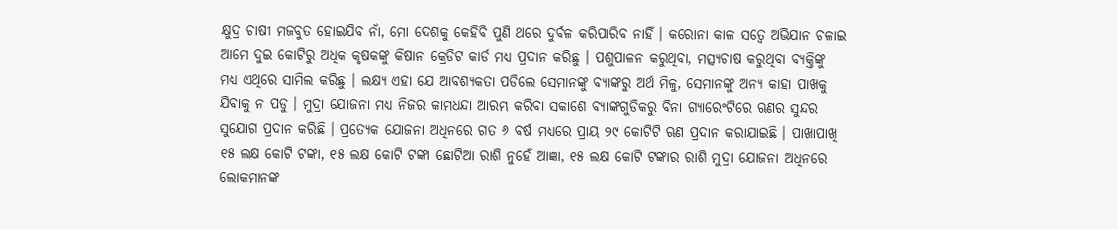କ୍ଷୁଦ୍ର ଚାଷୀ ମଜବୁତ ହୋଇଯିବ ନାଁ, ମୋ ଦେଶକୁ କେହିବି ପୁଣି ଥରେ ଦୁର୍ବଳ କରିପାରିବ ନାହିଁ । କରୋନା କାଳ ସତ୍ୱେ ଅଭିଯାନ ଚଳାଇ ଆମେ ଦୁଇ କୋଟିରୁ ଅଧିକ କୃଷକଙ୍କୁ କିଷାନ କ୍ରେଡିଟ କାର୍ଡ ମଧ୍ୟ ପ୍ରଦାନ କରିଛୁ । ପଶୁପାଳନ କରୁଥିବା, ମତ୍ସ୍ୟଚାଷ କରୁଥିବା ବ୍ୟକ୍ତିଙ୍କୁ ମଧ୍ୟ ଏଥିରେ ସାମିଲ କରିଛୁ । ଲକ୍ଷ୍ୟ ଏହା ଯେ ଆବଶ୍ୟକତା ପଡିଲେ ସେମାନଙ୍କୁ ବ୍ୟାଙ୍କରୁ ଅର୍ଥ ମିଳୁ, ସେମାନଙ୍କୁ ଅନ୍ୟ କାହା ପାଖକୁ ଯିବାକୁ ନ ପଡୁ । ମୁଦ୍ରା ଯୋଜନା ମଧ୍ୟ ନିଜର କାମଧନ୍ଦା ଆରମ୍ଭ କରିବା ସକାଶେ ବ୍ୟାଙ୍କଗୁଡିକରୁ ବିନା ଗ୍ୟାରେଂଟିରେ ଋଣର ସୁନ୍ଦର ସୁଯୋଗ ପ୍ରଦାନ କରିଛି । ପ୍ରତ୍ୟେକ ଯୋଜନା ଅଧିନରେ ଗତ ୬ ବର୍ଷ ମଧ୍ୟରେ ପ୍ରାୟ ୨୯ କୋଟିଟି ଋଣ ପ୍ରଦାନ କରାଯାଇଛି । ପାଖାପାଖି ୧୫ ଲକ୍ଷ କୋଟି ଟଙ୍କା, ୧୫ ଲକ୍ଷ କୋଟି ଟଙ୍କା ଛୋଟିଆ ରାଶି ନୁହେଁ ଆଜ୍ଞା, ୧୫ ଲକ୍ଷ କୋଟି ଟଙ୍କାର ରାଶି ମୁଦ୍ରା ଯୋଜନା ଅଧିନରେ ଲୋକମାନଙ୍କ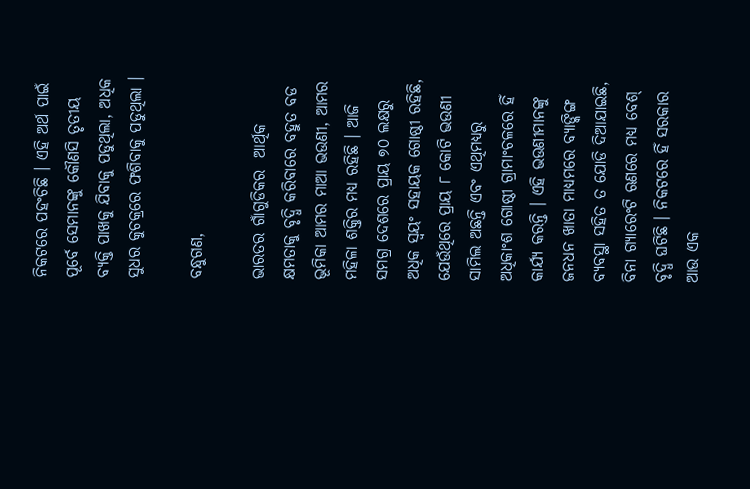ନିକଟରେ ପହଂଚିଛି । ଏହି ଅର୍ଥ ପାଇଁ ପୂର୍ବେ ସେମାନଙ୍କୁ କୌଣସି ତୃତୀୟ ବ୍ୟକ୍ତି ପାଖକୁ ଯିବାକୁ ପଡୁଥିଲା, ଅଧିକ ସୁଧର କୁଚକ୍ରରେ ଫଶିବାକୁ ପଡୁଥିଲା ।

ବନ୍ଧୁଗଣ,

ଭାରତର ଗାଁଗୁଡିକର  ଆର୍ଥିକ କ୍ଷମତାକୁ ବୃଦ୍ଧି କରିବାରେ ବହୁତ ବଡ ଭୂମିକା ଆମର ମାଆ ଭଉଣୀ, ଆମର ମହିଳା ଶକ୍ତିର ମଧ୍ୟ ରହିଛି । ଆଜି ସମଗ୍ର ଦେଶରେ ପ୍ରାୟ ୭୦ ଲକ୍ଷରୁ ଅଧିକ ସ୍ୱୟଂ ସହାୟକ ଗୋଷ୍ଠୀ ରହିଛି, ଯେଉଁଥିରେ ପ୍ରାୟ ୮ କୋଟି ଭଉଣୀ ସାମିଲ ଅଛନ୍ତି ଏବଂ ଏଥିମଧ୍ୟରୁ ଅଧିକାଂଶ ଗୋଷ୍ଠୀ ଗ୍ରାମାଂଚଳରେ ହିଁ କାର୍ଯ୍ୟ କରନ୍ତି । ଏହି ଭଉଣୀମାନଙ୍କୁ ଜନଧନ ଖାତା ମାଧ୍ୟମରେ ବ୍ୟାଙ୍କିଙ୍ଗ ବ୍ୟବସ୍ଥା ସହିତ ତ ଯୋଡି ଦିଆଯାଇଛି, ବିନା ଗ୍ୟାରେଂଟି ଋଣରେ ମଧ୍ୟ ବେଶ୍ ବୃଦ୍ଧି ଘଟିଛି । ନିକଟରେ ହିଁ ସରକାର ଆଉ ଏକ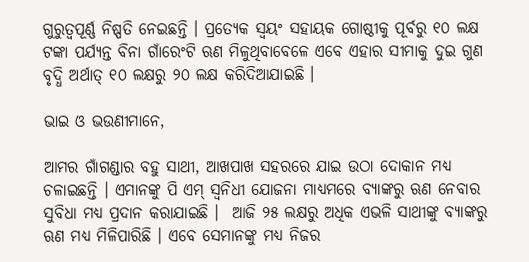ଗୁରୁତ୍ୱପୂର୍ଣ୍ଣ ନିଷ୍ପତି ନେଇଛନ୍ତି । ପ୍ରତ୍ୟେକ ସ୍ୱୟଂ ସହାୟକ ଗୋଷ୍ଠୀକୁ ପୂର୍ବରୁ ୧୦ ଲକ୍ଷ ଟଙ୍କା ପର୍ଯ୍ୟନ୍ତ ବିନା ଗାଁରେଂଟି ଋଣ ମିଳୁଥିବାବେଳେ ଏବେ ଏହାର ସୀମାକୁ ଦୁଇ ଗୁଣ ବୃଦ୍ଧି ଅର୍ଥାତ୍ ୧୦ ଲକ୍ଷରୁ ୨୦ ଲକ୍ଷ କରିଦିଆଯାଇଛି ।

ଭାଇ ଓ ଭଉଣୀମାନେ,

ଆମର ଗାଁଗଣ୍ଡାର ବହୁ ସାଥୀ, ଆଖପାଖ ସହରରେ ଯାଇ ଉଠା ଦୋକାନ ମଧ୍ୟ ଚଳାଇଛନ୍ତି । ଏମାନଙ୍କୁ ପି ଏମ୍ ସ୍ୱନିଧୀ ଯୋଜନା ମାଧ୍ୟମରେ ବ୍ୟାଙ୍କରୁ ଋଣ ନେବାର ସୁବିଧା ମଧ୍ୟ ପ୍ରଦାନ କରାଯାଇଛି ।  ଆଜି ୨୫ ଲକ୍ଷରୁ ଅଧିକ ଏଭଳି ସାଥୀଙ୍କୁ ବ୍ୟାଙ୍କରୁ ଋଣ ମଧ୍ୟ ମିଳିପାରିଛି । ଏବେ ସେମାନଙ୍କୁ ମଧ୍ୟ ନିଜର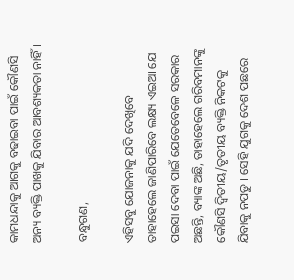କାମଧନ୍ଦାକୁ ଆଗକୁ ବଢାଇବା ପାଇଁ କୌଣସି ଅନ୍ୟ ବ୍ୟକ୍ତି ପାଖକୁ ଯିବାର ଆବଶ୍ୟକତା ନାହିଁ ।

ବନ୍ଧୁଗଣ,

ଏହିସବୁ ଯୋଜନାକୁ ଯଦି ଦେଖିବେ ତାହାହେଲେ ଜାଣିପାରିବେ ଲକ୍ଷ୍ୟ ଏଇଆ ଯେ ପଇସା ଦେବା ପାଇଁ ଯେତେବେଳେ ସରକାର ଅଛନ୍ତି, ବ୍ୟାଙ୍କ ଅଛି, ତାହାହେଲେ ଗରିବମାନଙ୍କୁ କୌଣସି ଦ୍ୱିତୀୟ/ତୃତୀୟ ବ୍ୟକ୍ତି ନିକଟକୁ ଯିବାକୁ ନପଡୁ । ସେହି ଯୁଗକୁ ଦେଶ ପଛରେ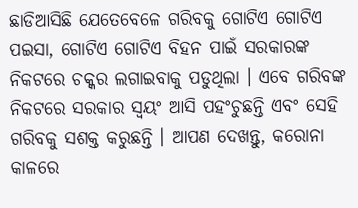ଛାଡିଆସିଛି ଯେତେବେଳେ ଗରିବକୁ ଗୋଟିଏ ଗୋଟିଏ ପଇସା, ଗୋଟିଏ ଗୋଟିଏ ବିହନ ପାଇଁ ସରକାରଙ୍କ ନିକଟରେ ଚକ୍କର ଲଗାଇବାକୁ ପଡୁଥିଲା । ଏବେ ଗରିବଙ୍କ ନିକଟରେ ସରକାର ସ୍ୱୟଂ ଆସି ପହଂଚୁଛନ୍ତି ଏବଂ ସେହି ଗରିବକୁ ସଶକ୍ତ କରୁଛନ୍ତି । ଆପଣ ଦେଖନ୍ତୁ, କରୋନା କାଳରେ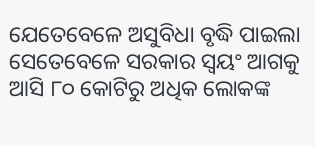ଯେତେବେଳେ ଅସୁବିଧା ବୃଦ୍ଧି ପାଇଲା ସେତେବେଳେ ସରକାର ସ୍ୱୟଂ ଆଗକୁ ଆସି ୮୦ କୋଟିରୁ ଅଧିକ ଲୋକଙ୍କ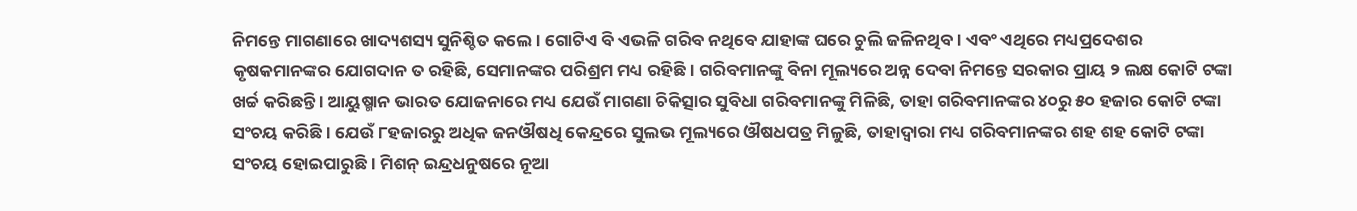ନିମନ୍ତେ ମାଗଣାରେ ଖାଦ୍ୟଶସ୍ୟ ସୁନିଶ୍ଚିତ କଲେ । ଗୋଟିଏ ବି ଏଭଳି ଗରିବ ନଥିବେ ଯାହାଙ୍କ ଘରେ ଚୁଲି ଜଳିନଥିବ । ଏବଂ ଏଥିରେ ମଧ୍ୟପ୍ରଦେଶର କୃଷକମାନଙ୍କର ଯୋଗଦାନ ତ ରହିଛି, ସେମାନଙ୍କର ପରିଶ୍ରମ ମଧ୍ୟ ରହିଛି । ଗରିବମାନଙ୍କୁ ବିନା ମୂଲ୍ୟରେ ଅନ୍ନ ଦେବା ନିମନ୍ତେ ସରକାର ପ୍ରାୟ ୨ ଲକ୍ଷ କୋଟି ଟଙ୍କା ଖର୍ଚ୍ଚ କରିଛନ୍ତି । ଆୟୁଷ୍ମାନ ଭାରତ ଯୋଜନାରେ ମଧ୍ୟ ଯେଉଁ ମାଗଣା ଚିକିତ୍ସାର ସୁବିଧା ଗରିବମାନଙ୍କୁ ମିଳିଛି, ତାହା ଗରିବମାନଙ୍କର ୪୦ରୁ ୫୦ ହଜାର କୋଟି ଟଙ୍କା ସଂଚୟ କରିଛି । ଯେଉଁ ୮ହଜାରରୁ ଅଧିକ ଜନଔଷଧି କେନ୍ଦ୍ରରେ ସୁଲଭ ମୂଲ୍ୟରେ ଔଷଧପତ୍ର ମିଳୁଛି, ତାହାଦ୍ୱାରା ମଧ୍ୟ ଗରିବମାନଙ୍କର ଶହ ଶହ କୋଟି ଟଙ୍କା ସଂଚୟ ହୋଇପାରୁଛି । ମିଶନ୍ ଇନ୍ଦ୍ରଧନୁଷରେ ନୂଆ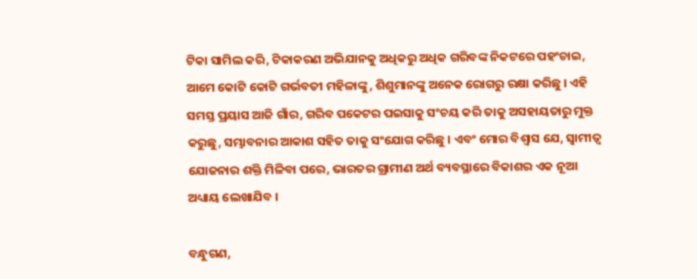ଟିକା ସାମିଲ କରି, ଟିକାକରଣ ଅଭିଯାନକୁ ଅଧିକରୁ ଅଧିକ ଗରିବଙ୍କ ନିକଟରେ ପହଂଚାଇ, ଆମେ କୋଟି କୋଟି ଗର୍ଭବତୀ ମହିଳାଙ୍କୁ, ଶିଶୁମାନଙ୍କୁ ଅନେକ ରୋଗରୁ ରକ୍ଷା କରିଛୁ । ଏହି ସମସ୍ତ ପ୍ରୟାସ ଆଜି ଗାଁର, ଗରିବ ପକେଟର ପଇସାକୁ ସଂଚୟ କରି ତାକୁ ଅସହାୟତାରୁ ମୁକ୍ତ କରୁଛୁ, ସମ୍ଭାବନାର ଆକାଶ ସହିତ ତାକୁ ସଂଯୋଗ କରିଛୁ । ଏବଂ ମୋର ବିଶ୍ୱାସ ଯେ, ସ୍ୱାମୀତ୍ୱ ଯୋଜନାର ଶକ୍ତି ମିଳିବା ପରେ, ଭାରତର ଗ୍ରାମୀଣ ଅର୍ଥ ବ୍ୟବସ୍ଥାରେ ବିକାଶର ଏକ ନୂଆ ଅଧ୍ୟାୟ ଲେଖାଯିବ ।

ବନ୍ଧୁଗଣ,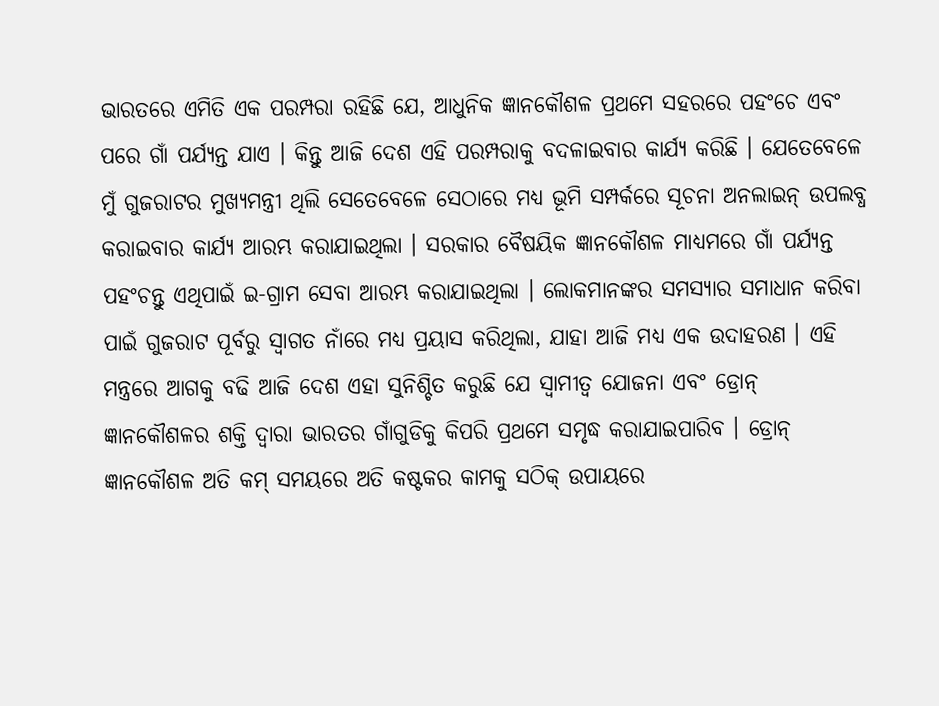ଭାରତରେ ଏମିତି ଏକ ପରମ୍ପରା ରହିଛି ଯେ, ଆଧୁନିକ ଜ୍ଞାନକୌଶଳ ପ୍ରଥମେ ସହରରେ ପହଂଚେ ଏବଂ ପରେ ଗାଁ ପର୍ଯ୍ୟନ୍ତ ଯାଏ । କିନ୍ତୁ ଆଜି ଦେଶ ଏହି ପରମ୍ପରାକୁ ବଦଳାଇବାର କାର୍ଯ୍ୟ କରିଛି । ଯେତେବେଳେ ମୁଁ ଗୁଜରାଟର ମୁଖ୍ୟମନ୍ତ୍ରୀ ଥିଲି ସେତେବେଳେ ସେଠାରେ ମଧ୍ୟ ଭୂମି ସମ୍ପର୍କରେ ସୂଚନା ଅନଲାଇନ୍ ଉପଲବ୍ଧ କରାଇବାର କାର୍ଯ୍ୟ ଆରମ୍ଭ କରାଯାଇଥିଲା । ସରକାର ବୈଷୟିକ ଜ୍ଞାନକୌଶଳ ମାଧ୍ୟମରେ ଗାଁ ପର୍ଯ୍ୟନ୍ତ ପହଂଚନ୍ତୁ ଏଥିପାଇଁ ଇ-ଗ୍ରାମ ସେବା ଆରମ୍ଭ କରାଯାଇଥିଲା । ଲୋକମାନଙ୍କର ସମସ୍ୟାର ସମାଧାନ କରିବା ପାଇଁ ଗୁଜରାଟ ପୂର୍ବରୁ ସ୍ୱାଗତ ନାଁରେ ମଧ୍ୟ ପ୍ରୟାସ କରିଥିଲା, ଯାହା ଆଜି ମଧ୍ୟ ଏକ ଉଦାହରଣ । ଏହି ମନ୍ତ୍ରରେ ଆଗକୁ ବଢି ଆଜି ଦେଶ ଏହା ସୁନିଶ୍ଚିତ କରୁଛି ଯେ ସ୍ୱାମୀତ୍ୱ ଯୋଜନା ଏବଂ ଡ୍ରୋନ୍ ଜ୍ଞାନକୌଶଳର ଶକ୍ତି ଦ୍ୱାରା ଭାରତର ଗାଁଗୁଡିକୁ କିପରି ପ୍ରଥମେ ସମୃଦ୍ଧ କରାଯାଇପାରିବ । ଡ୍ରୋନ୍ ଜ୍ଞାନକୌଶଳ ଅତି କମ୍ ସମୟରେ ଅତି କଷ୍ଟକର କାମକୁ ସଠିକ୍ ଉପାୟରେ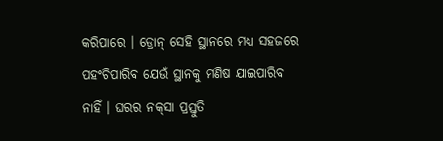କରିପାରେ । ଡ୍ରୋନ୍ ସେହି ସ୍ଥାନରେ ମଧ୍ୟ ସହଜରେ ପହଂଚିପାରିବ ଯେଉଁ ସ୍ଥାନକୁ ମଣିଷ ଯାଇପାରିବ ନାହିଁ । ଘରର ନକ୍‌ସା ପ୍ରସ୍ତୁତି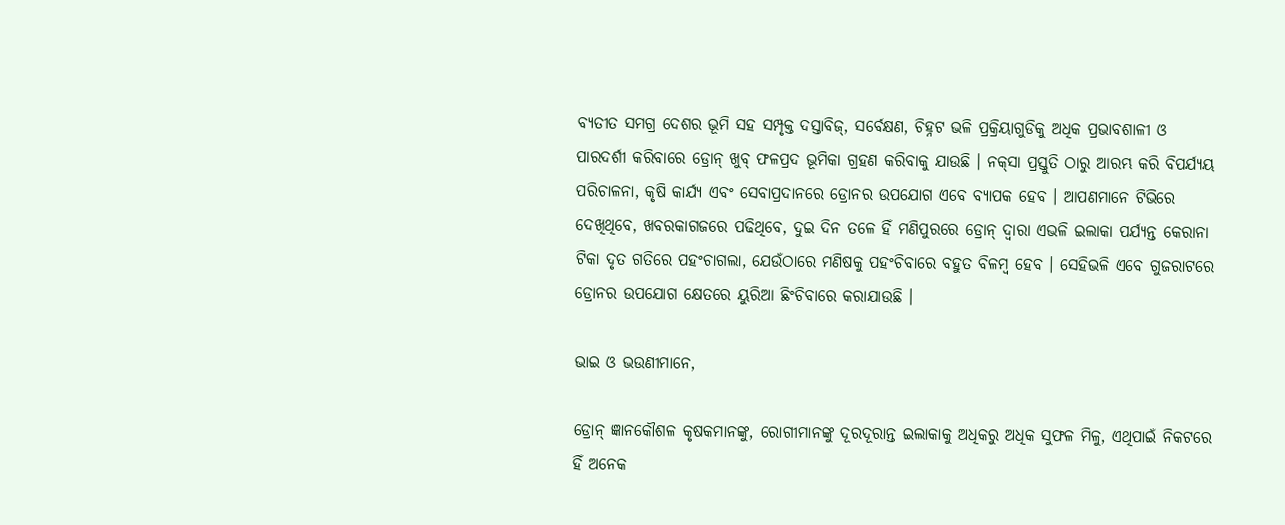ବ୍ୟତୀତ ସମଗ୍ର ଦେଶର ଭୂମି ସହ ସମ୍ପୃକ୍ତ ଦସ୍ତାବିଜ୍‌, ସର୍ବେକ୍ଷଣ, ଚିହ୍ନଟ ଭଳି ପ୍ରକ୍ରିୟାଗୁଡିକୁ ଅଧିକ ପ୍ରଭାବଶାଳୀ ଓ ପାରଦର୍ଶୀ କରିବାରେ ଡ୍ରୋନ୍ ଖୁବ୍ ଫଳପ୍ରଦ ଭୂମିକା ଗ୍ରହଣ କରିବାକୁ ଯାଉଛି । ନକ୍‌ସା ପ୍ରସ୍ତୁତି ଠାରୁ ଆରମ୍ଭ କରି ବିପର୍ଯ୍ୟୟ ପରିଚାଳନା, କୃଷି କାର୍ଯ୍ୟ ଏବଂ ସେବାପ୍ରଦାନରେ ଡ୍ରୋନର ଉପଯୋଗ ଏବେ ବ୍ୟାପକ ହେବ । ଆପଣମାନେ ଟିଭିରେ ଦେଖିଥିବେ, ଖବରକାଗଜରେ ପଢିଥିବେ, ଦୁଇ ଦିନ ତଳେ ହିଁ ମଣିପୁରରେ ଡ୍ରୋନ୍ ଦ୍ୱାରା ଏଭଳି ଇଲାକା ପର୍ଯ୍ୟନ୍ତ କେରାନା ଟିକା ଦୃତ ଗତିରେ ପହଂଚାଗଲା, ଯେଉଁଠାରେ ମଣିଷକୁ ପହଂଚିବାରେ ବହୁତ ବିଳମ୍ବ ହେବ । ସେହିଭଳି ଏବେ ଗୁଜରାଟରେ ଡ୍ରୋନର ଉପଯୋଗ କ୍ଷେତରେ ୟୁରିଆ ଛିଂଚିବାରେ କରାଯାଉଛି ।

ଭାଇ ଓ ଭଉଣୀମାନେ,

ଡ୍ରୋନ୍ ଜ୍ଞାନକୌଶଳ କୃଷକମାନଙ୍କୁ, ରୋଗୀମାନଙ୍କୁ ଦୂରଦୂରାନ୍ତ ଇଲାକାକୁ ଅଧିକରୁ ଅଧିକ ସୁଫଳ ମିଳୁ, ଏଥିପାଇଁ ନିକଟରେ ହିଁ ଅନେକ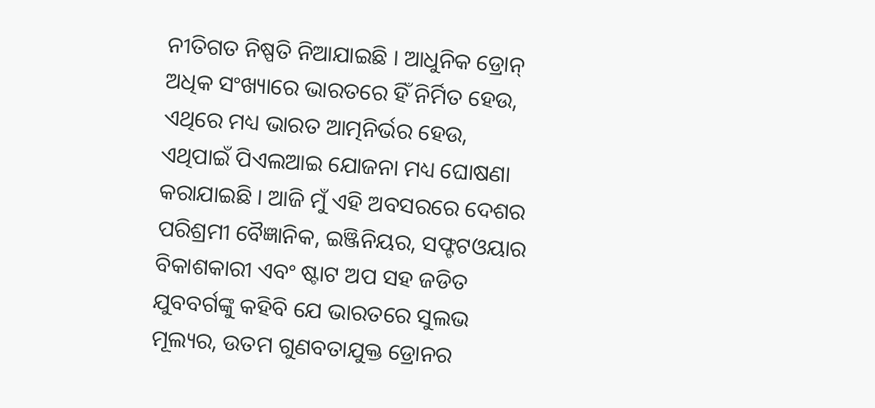ନୀତିଗତ ନିଷ୍ପତି ନିଆଯାଇଛି । ଆଧୁନିକ ଡ୍ରୋନ୍ ଅଧିକ ସଂଖ୍ୟାରେ ଭାରତରେ ହିଁ ନିର୍ମିତ ହେଉ, ଏଥିରେ ମଧ୍ୟ ଭାରତ ଆତ୍ମନିର୍ଭର ହେଉ, ଏଥିପାଇଁ ପିଏଲଆଇ ଯୋଜନା ମଧ୍ୟ ଘୋଷଣା କରାଯାଇଛି । ଆଜି ମୁଁ ଏହି ଅବସରରେ ଦେଶର ପରିଶ୍ରମୀ ବୈଜ୍ଞାନିକ, ଇଞ୍ଜିନିୟର, ସଫ୍ଟଟଓୟାର ବିକାଶକାରୀ ଏବଂ ଷ୍ଟାଟ ଅପ ସହ ଜଡିତ ଯୁବବର୍ଗଙ୍କୁ କହିବି ଯେ ଭାରତରେ ସୁଲଭ ମୂଲ୍ୟର, ଉତମ ଗୁଣବତାଯୁକ୍ତ ଡ୍ରୋନର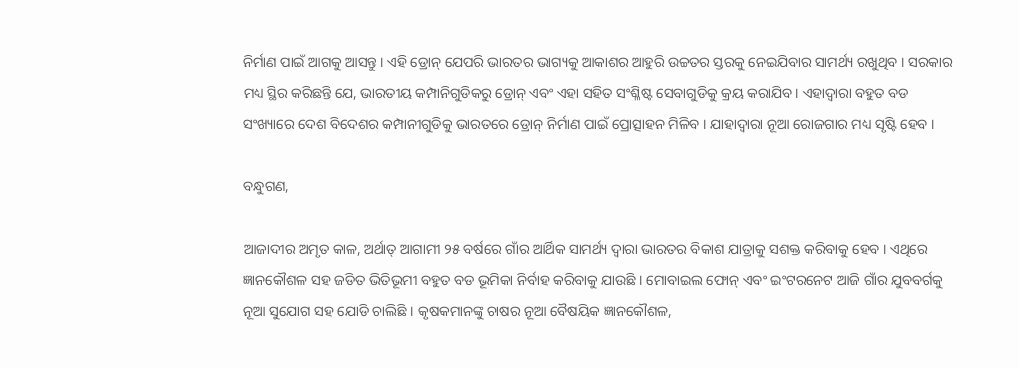ନିର୍ମାଣ ପାଇଁ ଆଗକୁ ଆସନ୍ତୁ । ଏହି ଡ୍ରୋନ୍ ଯେପରି ଭାରତର ଭାଗ୍ୟକୁ ଆକାଶର ଆହୁରି ଉଚ୍ଚତର ସ୍ତରକୁ ନେଇଯିବାର ସାମର୍ଥ୍ୟ ରଖୁଥିବ । ସରକାର ମଧ୍ୟ ସ୍ଥିର କରିଛନ୍ତି ଯେ, ଭାରତୀୟ କମ୍ପାନିଗୁଡିକରୁ ଡ୍ରୋନ୍ ଏବଂ ଏହା ସହିତ ସଂଶ୍ଳିଷ୍ଟ ସେବାଗୁଡିକୁ କ୍ରୟ କରାଯିବ । ଏହାଦ୍ୱାରା ବହୁତ ବଡ ସଂଖ୍ୟାରେ ଦେଶ ବିଦେଶର କମ୍ପାନୀଗୁଡିକୁ ଭାରତରେ ଡ୍ରୋନ୍ ନିର୍ମାଣ ପାଇଁ ପ୍ରୋତ୍ସାହନ ମିଳିବ । ଯାହାଦ୍ୱାରା ନୂଆ ରୋଜଗାର ମଧ୍ୟ ସୃଷ୍ଟି ହେବ ।

ବନ୍ଧୁଗଣ,

ଆଜାଦୀର ଅମୃତ କାଳ, ଅର୍ଥାତ୍ ଆଗାମୀ ୨୫ ବର୍ଷରେ ଗାଁର ଆର୍ଥିକ ସାମର୍ଥ୍ୟ ଦ୍ୱାରା ଭାରତର ବିକାଶ ଯାତ୍ରାକୁ ସଶକ୍ତ କରିବାକୁ ହେବ । ଏଥିରେ ଜ୍ଞାନକୌଶଳ ସହ ଜଡିତ ଭିତିଭୂମୀ ବହୁତ ବଡ ଭୂମିକା ନିର୍ବାହ କରିବାକୁ ଯାଉଛି । ମୋବାଇଲ ଫୋନ୍ ଏବଂ ଇଂଟରନେଟ ଆଜି ଗାଁର ଯୁବବର୍ଗକୁ ନୂଆ ସୁଯୋଗ ସହ ଯୋଡି ଚାଲିଛି । କୃଷକମାନଙ୍କୁ ଚାଷର ନୂଆ ବୈଷୟିକ ଜ୍ଞାନକୌଶଳ,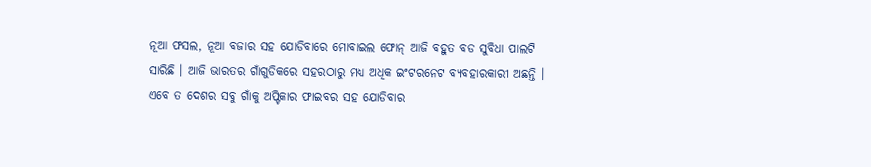ନୂଆ ଫସଲ, ନୂଆ ବଜାର ସହ ଯୋଡିବାରେ ମୋବାଇଲ ଫୋନ୍ ଆଜି ବହୁତ ବଡ ସୁବିଧା ପାଲଟି ସାରିଛି । ଆଜି ଭାରତର ଗାଁଗୁଡିକରେ ସହରଠାରୁ ମଧ୍ୟ ଅଧିକ ଇଂଟରନେଟ ବ୍ୟବହାରକାରୀ ଅଛନ୍ତି । ଏବେ ତ ଦେଶର ସବୁ ଗାଁକୁ ଅପ୍ଟିକାର ଫାଇବର ସହ ଯୋଡିବାର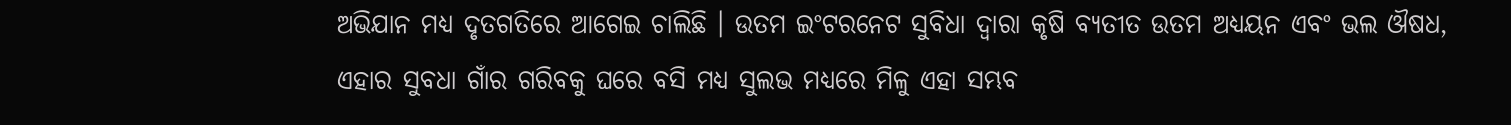ଅଭିଯାନ ମଧ୍ୟ ଦୃତଗତିରେ ଆଗେଇ ଚାଲିଛି । ଉତମ ଇଂଟରନେଟ ସୁବିଧା ଦ୍ୱାରା କୃଷି ବ୍ୟତୀତ ଉତମ ଅଧ୍ୟୟନ ଏବଂ ଭଲ ଔଷଧ, ଏହାର ସୁବଧା ଗାଁର ଗରିବକୁ ଘରେ ବସି ମଧ୍ୟ ସୁଲଭ ମଧ୍ୟରେ ମିଳୁ ଏହା ସମ୍ଭବ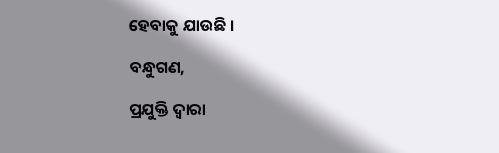ହେବାକୁ ଯାଉଛି ।

ବନ୍ଧୁଗଣ,

ପ୍ରଯୁକ୍ତି ଦ୍ୱାରା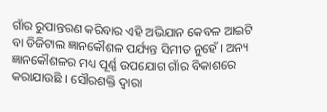ଗାଁର ରୁପାନ୍ତରଣ କରିବାର ଏହି ଅଭିଯାନ କେବଳ ଆଇଟି ବା ଡିଜିଟାଲ ଜ୍ଞାନକୌଶଳ ପର୍ଯ୍ୟନ୍ତ ସିମୀତ ନୁହେଁ । ଅନ୍ୟ ଜ୍ଞାନକୌଶଳର ମଧ୍ୟ ପୂର୍ଣ୍ଣ ଉପଯୋଗ ଗାଁର ବିକାଶରେ କରାଯାଉଛି । ସୌରଶକ୍ତି ଦ୍ୱାରା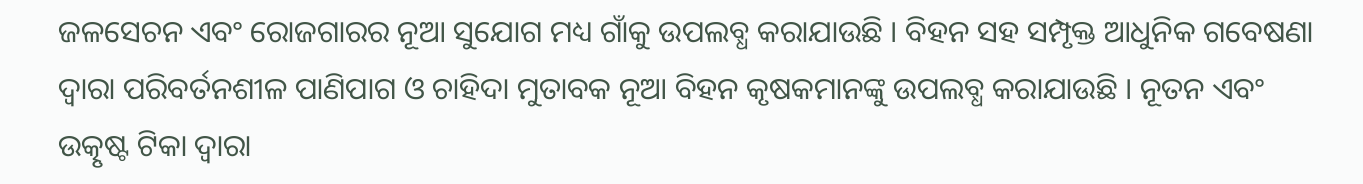ଜଳସେଚନ ଏବଂ ରୋଜଗାରର ନୂଆ ସୁଯୋଗ ମଧ୍ୟ ଗାଁକୁ ଉପଲବ୍ଧ କରାଯାଉଛି । ବିହନ ସହ ସମ୍ପୃକ୍ତ ଆଧୁନିକ ଗବେଷଣା ଦ୍ୱାରା ପରିବର୍ତନଶୀଳ ପାଣିପାଗ ଓ ଚାହିଦା ମୁତାବକ ନୂଆ ବିହନ କୃଷକମାନଙ୍କୁ ଉପଲବ୍ଧ କରାଯାଉଛି । ନୂତନ ଏବଂ ଉତ୍କୃଷ୍ଟ ଟିକା ଦ୍ୱାରା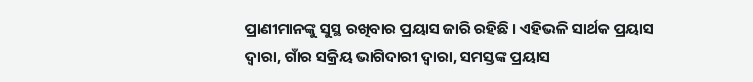ପ୍ରାଣୀମାନଙ୍କୁ ସୁସ୍ଥ ରଖିବାର ପ୍ରୟାସ ଜାରି ରହିଛି । ଏହିଭଳି ସାର୍ଥକ ପ୍ରୟାସ ଦ୍ୱାରା, ଗାଁର ସକ୍ରିୟ ଭାଗିଦାରୀ ଦ୍ୱାରା, ସମସ୍ତଙ୍କ ପ୍ରୟାସ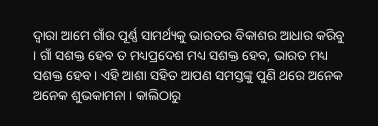ଦ୍ୱାରା ଆମେ ଗାଁର ପୂର୍ଣ୍ଣ ସାମର୍ଥ୍ୟକୁ ଭାରତର ବିକାଶର ଆଧାର କରିବୁ । ଗାଁ ସଶକ୍ତ ହେବ ତ ମଧ୍ୟପ୍ରଦେଶ ମଧ୍ୟ ସଶକ୍ତ ହେବ, ଭାରତ ମଧ୍ୟ ସଶକ୍ତ ହେବ । ଏହି ଆଶା ସହିତ ଆପଣ ସମସ୍ତଙ୍କୁ ପୁଣି ଥରେ ଅନେକ ଅନେକ ଶୁଭକାମନା । କାଲିଠାରୁ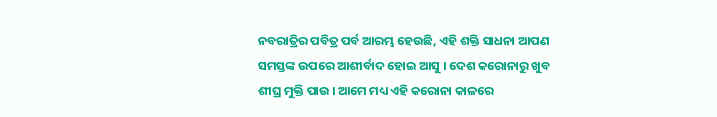ନବରାତ୍ରିର ପବିତ୍ର ପର୍ବ ଆରମ୍ଭ ହେଉଛି, ଏହି ଶକ୍ତି ସାଧନା ଆପଣ ସମସ୍ତଙ୍କ ଉପରେ ଆଶୀର୍ବାଦ ହୋଇ ଆସୁ । ଦେଶ କରୋନାରୁ ଖୁବ ଶୀଘ୍ର ମୁକ୍ତି ପାଉ । ଆମେ ମଧ୍ୟ ଏହି କରୋନା କାଳରେ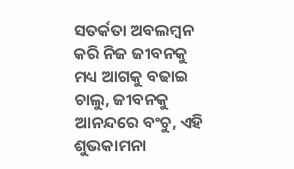ସତର୍କତା ଅବଲମ୍ବନ କରି ନିଜ ଜୀବନକୁ ମଧ୍ୟ ଆଗକୁ ବଢାଇ ଚାଲୁ, ଜୀବନକୁ ଆନନ୍ଦରେ ବଂଚୁ, ଏହି ଶୁଭକାମନା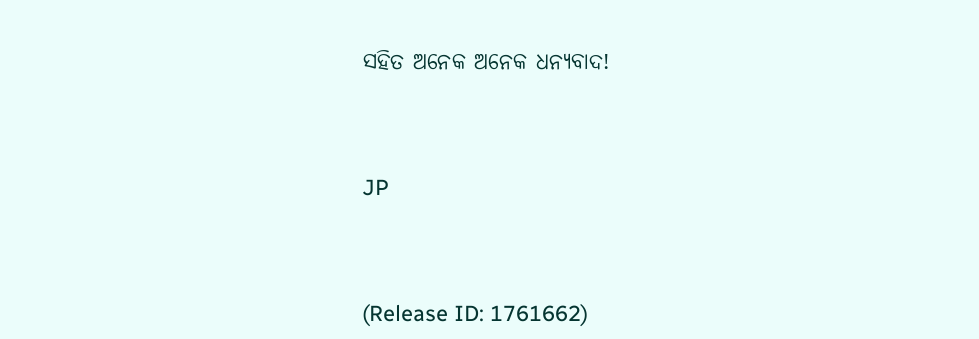ସହିତ ଅନେକ ଅନେକ ଧନ୍ୟବାଦ!



JP



(Release ID: 1761662)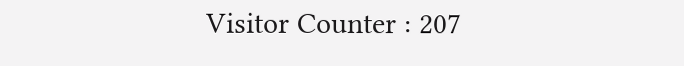Visitor Counter : 207